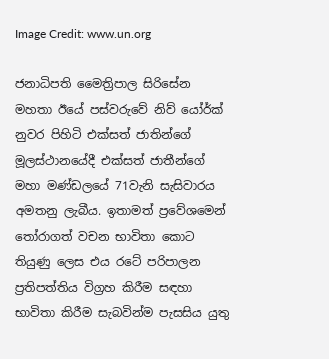Image Credit: www.un.org

ජනාධිපති මෛත්‍රිපාල සිරිසේන මහතා ඊයේ පස්වරුවේ නිව් යෝර්ක් නුවර පිහිටි එක්සත් ජාතින්ගේ මූලස්ථානයේදී එක්සත් ජාතීන්ගේ මහා මණ්ඩලයේ 71වැනි සැසිවාරය අමතනු ලැබීය. ඉතාමත් ප්‍රවේශමෙන් තෝරාගත් වචන භාවිතා කොට තියුණු ලෙස එය රටේ පරිපාලන ප්‍රතිපත්තිය විග්‍රහ කිරීම සඳහා භාවිතා කිරීම සැබවින්ම පැසසිය යුතු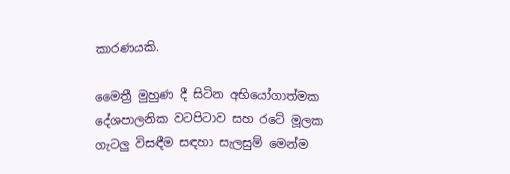කාරණයකි.

මෛත්‍රී මුහුණ දී සිටින අභියෝගාත්මක දේශපාලනික වටපිටාව සහ රටේ මූලක ගැටලු විසඳීම සඳහා සැලසුම් මෙන්ම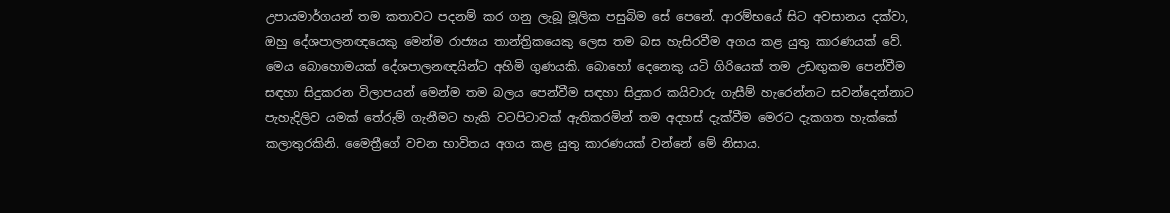උපායමාර්ගයන් තම කතාවට පදනම් කර ගනු ලැබූ මූලික පසුබිම සේ පෙනේ. ආරම්භයේ සිට අවසානය දක්වා, ඔහු දේශපාලනඥයෙකු මෙන්ම රාජ්‍යය තාන්ත්‍රිකයෙකු ලෙස තම බස හැසිරවීම අගය කළ යුතු කාරණයක් වේ. මෙය බොහොමයක් දේශපාලනඥයින්ට අහිමි ගුණයකි. බොහෝ දෙනෙකු යටි ගිරියෙක් තම උඩඟුකම පෙන්වීම සඳහා සිදුකරන විලාපයන් මෙන්ම තම බලය පෙන්වීම සඳහා සිදුකර කයිවාරු ගැසීම් හැරෙන්නට සවන්දෙන්නාට පැහැදිලිව යමක් තේරුම් ගැනීමට හැකි වටපිටාවක් ඇතිකරමින් තම අදහස් දැක්වීම මෙරට දැකගත හැක්කේ කලාතුරකිනි. මෛත්‍රීගේ වචන භාවිතය අගය කළ යුතු කාරණයක් වන්නේ මේ නිසාය.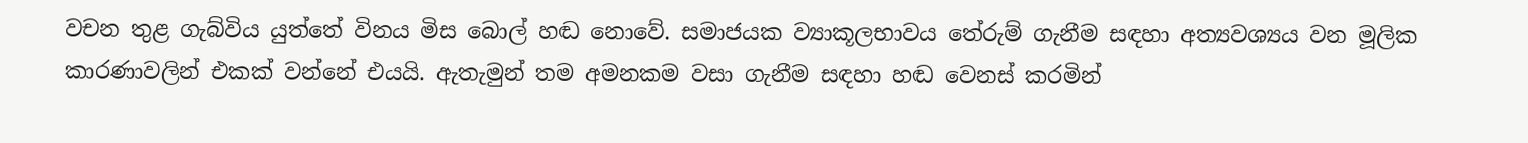වචන තුළ ගැබ්විය යුත්තේ විනය මිස බොල් හඬ නොවේ. සමාජයක ව්‍යාකූලභාවය තේරුම් ගැනීම සඳහා අත්‍යවශ්‍යය වන මූලික කාරණාවලින් එකක් වන්නේ එයයි. ඇතැමුන් තම අමනකම වසා ගැනීම සඳහා හඬ වෙනස් කරමින්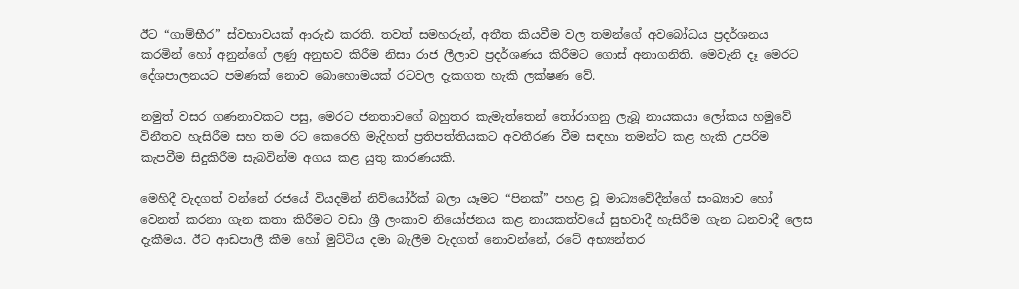ඊට “ගාම්භීර” ස්වභාවයක් ආරුඪ කරති. තවත් සමහරුන්, අතීත කියවීම වල තමන්ගේ අවබෝධය ප්‍රදර්ශනය කරමින් හෝ අනුන්ගේ ලණු අනුභව කිරීම නිසා රාජ ලීලාව ප්‍රදර්ශණය කිරීමට ගොස් අනාගනිති. මෙවැනි දෑ මෙරට දේශපාලනයට පමණක් නොව බොහොමයක් රටවල දැකගත හැකි ලක්ෂණ වේ.

නමුත් වසර ගණනාවකට පසු, මෙරට ජනතාවගේ බහුතර කැමැත්තෙන් තෝරාගනු ලැබූ නායකයා ලෝකය හමුවේ විනීතව හැසිරීම සහ තම රට කෙරෙහි මැදිහත් ප්‍රතිපත්තියකට අවතීරණ වීම සඳහා තමන්ට කළ හැකි උපරිම කැපවීම සිදුකිරීම සැබවින්ම අගය කළ යුතු කාරණයකි.

මෙහිදී වැදගත් වන්නේ රජයේ වියදමින් නිව්යෝර්ක් බලා යෑමට “පිනක්” පහළ වූ මාධ්‍යවේදීන්ගේ සංඛ්‍යාව හෝ වෙනත් කරනා ගැන කතා කිරීමට වඩා ශ්‍රී ලංකාව නියෝජනය කළ නායකත්වයේ සුභවාදී හැසිරීම ගැන ධනවාදී ලෙස දැකීමය. ඊට ආඩපාලී කීම හෝ මුට්ටිය දමා බැලීම වැදගත් නොවන්නේ, රටේ අභ්‍යන්තර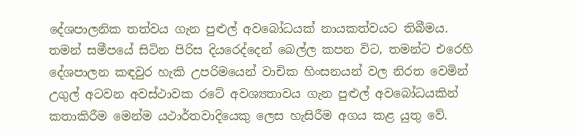දේශපාලනික තත්වය ගැන පුළුල් අවබෝධයක් නායකත්වයට තිබීමය. තමන් සමීපයේ සිටින පිරිස දියරෙද්දෙන් බෙල්ල කපන විට, තමන්ට එරෙහි දේශපාලන කඳවුර හැකි උපරිමයෙන් වාචික හිංසනයන් වල නිරත වෙමින් උගුල් අටවන අවස්ථාවක රටේ අවශ්‍යතාවය ගැන පුළුල් අවබෝධයකින් කතාකිරීම මෙන්ම යථාර්තවාදියෙකු ලෙස හැසිරීම අගය කළ යුතු වේ.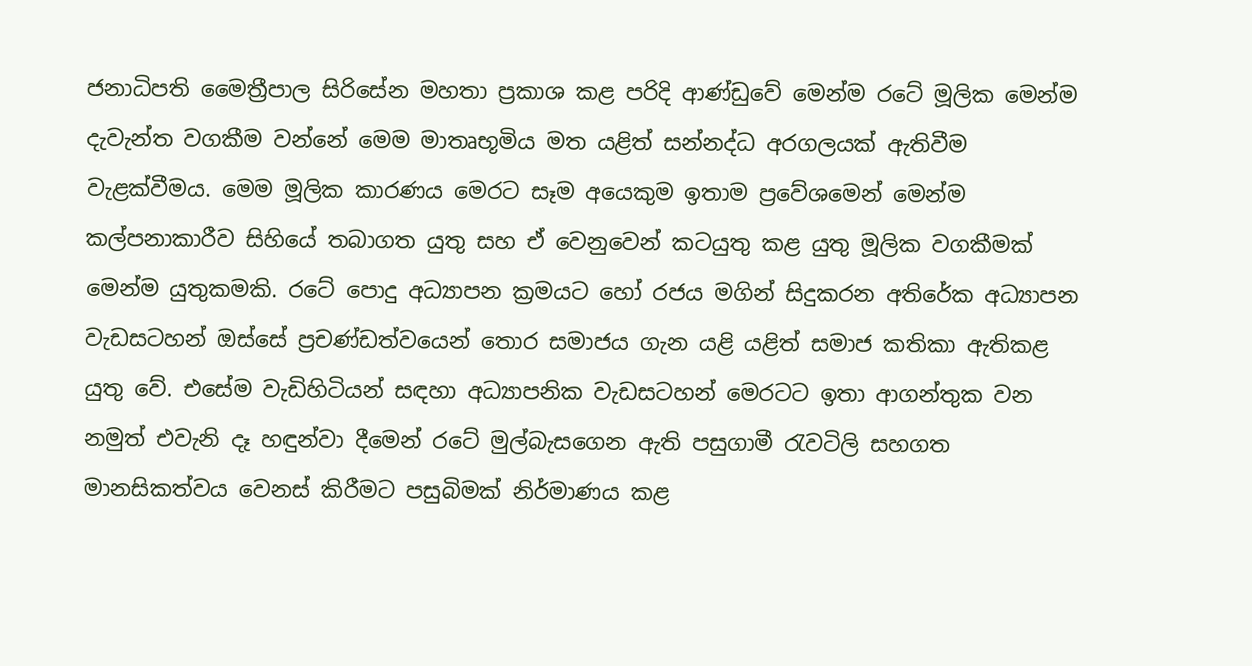ජනාධිපති මෛත්‍රීපාල සිරිසේන මහතා ප්‍රකාශ කළ පරිදි ආණ්ඩුවේ මෙන්ම රටේ මූලික මෙන්ම දැවැන්ත වගකීම වන්නේ මෙම මාතෘභූමිය මත යළිත් සන්නද්ධ අරගලයක් ඇතිවීම වැළක්වීමය. මෙම මූලික කාරණය මෙරට සෑම අයෙකුම ඉතාම ප්‍රවේශමෙන් මෙන්ම කල්පනාකාරීව සිහියේ තබාගත යුතු සහ ඒ වෙනුවෙන් කටයුතු කළ යුතු මූලික වගකීමක් මෙන්ම යුතුකමකි. රටේ පොදු අධ්‍යාපන ක්‍රමයට හෝ රජය මගින් සිදුකරන අතිරේක අධ්‍යාපන වැඩසටහන් ඔස්සේ ප්‍රචණ්ඩත්වයෙන් තොර සමාජය ගැන යළි යළිත් සමාජ කතිකා ඇතිකළ යුතු වේ. එසේම වැඩිහිටියන් සඳහා අධ්‍යාපනික වැඩසටහන් මෙරටට ඉතා ආගන්තුක වන නමුත් එවැනි දෑ හඳුන්වා දීමෙන් රටේ මුල්බැසගෙන ඇති පසුගාමී රැවටිලි සහගත මානසිකත්වය වෙනස් කිරීමට පසුබිමක් නිර්මාණය කළ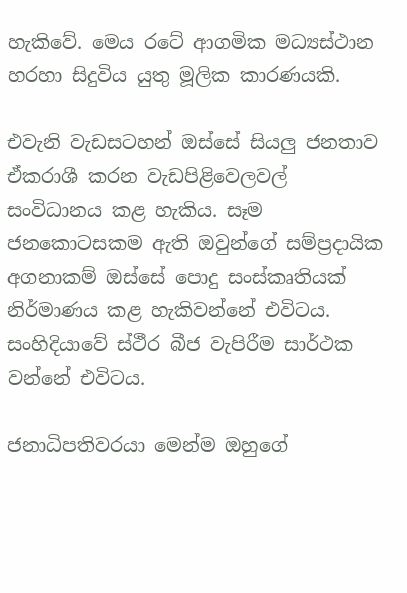හැකිවේ. මෙය රටේ ආගමික මධ්‍යස්ථාන හරහා සිදුවිය යුතු මූලික කාරණයකි.

එවැනි වැඩසටහන් ඔස්සේ සියලු ජනතාව ඒකරාශී කරන වැඩපිළිවෙලවල් සංවිධානය කළ හැකිය. සෑම ජනකොටසකම ඇති ඔවුන්ගේ සම්ප්‍රදායික අගනාකම් ඔස්සේ පොදු සංස්කෘතියක් නිර්මාණය කළ හැකිවන්නේ එවිටය. සංහිදියාවේ ස්ථීර බීජ වැපිරීම සාර්ථක වන්නේ එවිටය.

ජනාධිපතිවරයා මෙන්ම ඔහුගේ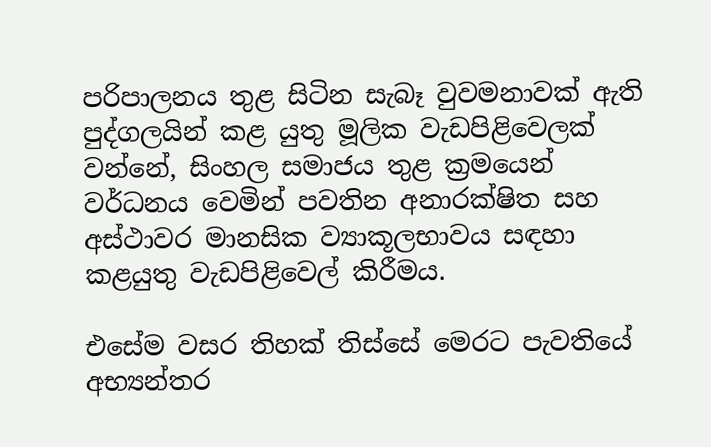පරිපාලනය තුළ සිටින සැබෑ වුවමනාවක් ඇති පුද්ගලයින් කළ යුතු මූලික වැඩපිළිවෙලක් වන්නේ, සිංහල සමාජය තුළ ක්‍රමයෙන් වර්ධනය වෙමින් පවතින අනාරක්ෂිත සහ අස්ථාවර මානසික ව්‍යාකූලභාවය සඳහා කළයුතු වැඩපිළිවෙල් කිරීමය.

එසේම වසර තිහක් තිස්සේ මෙරට පැවතියේ අභ්‍යන්තර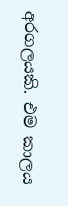අරගලයකි. එම කාලය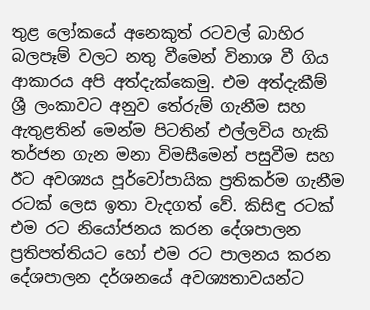තුළ ලෝකයේ අනෙකුත් රටවල් බාහිර බලපෑම් වලට නතු වීමෙන් විනාශ වී ගිය ආකාරය අපි අත්දැක්කෙමු. එම අත්දැකීම් ශ්‍රී ලංකාවට අනුව තේරුම් ගැනීම සහ ඇතුළතින් මෙන්ම පිටතින් එල්ලවිය හැකි තර්ජන ගැන මනා විමසීමෙන් පසුවීම සහ ඊට අවශ්‍යය පූර්වෝපායික ප්‍රතිකර්ම ගැනීම රටක් ලෙස ඉතා වැදගත් වේ. කිසිඳු රටක් එම රට නියෝජනය කරන දේශපාලන ප්‍රතිපත්තියට හෝ එම රට පාලනය කරන දේශපාලන දර්ශනයේ අවශ්‍යතාවයන්ට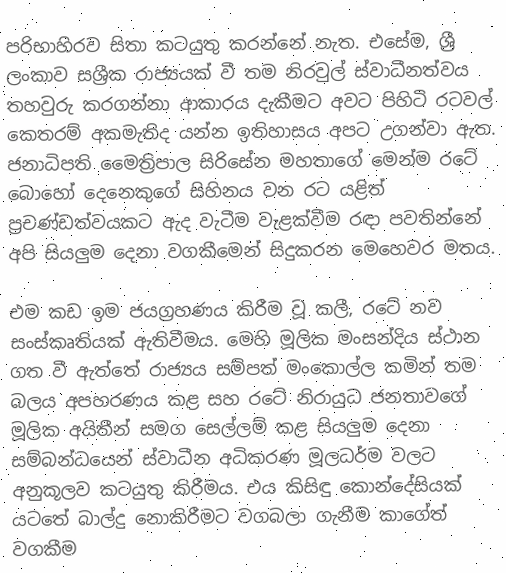පරිභාහිරව සිතා කටයුතු කරන්නේ නැත. එසේම, ශ්‍රී ලංකාව සශ්‍රීක රාජ්‍යයක් වී තම නිරවුල් ස්වාධීනත්වය තහවුරු කරගන්නා ආකාරය දැකීමට අවට පිහිටි රටවල් කෙතරම් අකමැතිද යන්න ඉතිහාසය අපට උගන්වා ඇත. ජනාධිපති මෛත්‍රිපාල සිරිසේන මහතාගේ මෙන්ම රටේ බොහෝ දෙනෙකුගේ සිහිනය වන රට යළිත් ප්‍රචණ්ඩත්වයකට ඇද වැටීම වැළක්වීම රඳා පවතින්නේ අපි සියලුම දෙනා වගකීමෙන් සිදුකරන මෙහෙවර මතය.

එම කඩ ඉම ජයග්‍රහණය කිරීම වූ කලී, රටේ නව සංස්කෘතියක් ඇතිවීමය. මෙහි මූලික මංසන්දිය ස්ථාන ගත වී ඇත්තේ රාජ්‍යය සම්පත් මංකොල්ල කමින් තම බලය අපහරණය කළ සහ රටේ නිරායුධ ජනතාවගේ මූලික අයිතීන් සමග සෙල්ලම් කළ සියලුම දෙනා සම්බන්ධයෙන් ස්වාධීන අධිකරණ මූලධර්ම වලට අනුකූලව කටයුතු කිරීමය. එය කිසිඳු කොන්දේසියක් යටතේ බාල්දු නොකිරීමට වගබලා ගැනීම කාගේත් වගකීම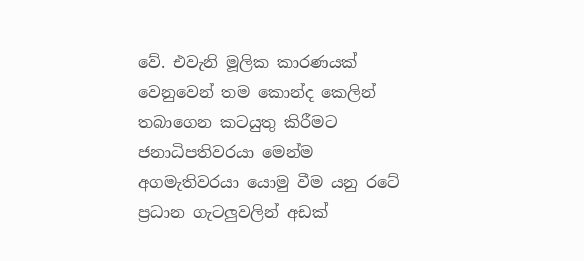වේ. එවැනි මූලික කාරණයක් වෙනුවෙන් තම කොන්ද කෙලින් තබාගෙන කටයුතු කිරීමට ජනාධිපතිවරයා මෙන්ම අගමැතිවරයා යොමු වීම යනු රටේ ප්‍රධාන ගැටලුවලින් අඩක්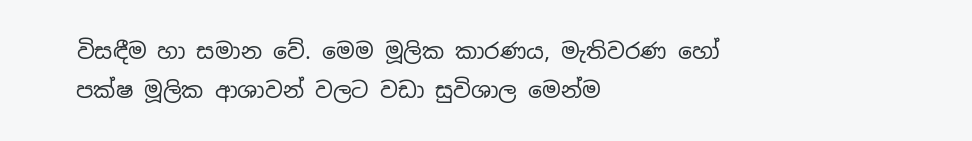විසඳීම හා සමාන වේ. මෙම මූලික කාරණය, මැතිවරණ හෝ පක්ෂ මූලික ආශාවන් වලට වඩා සුවිශාල මෙන්ම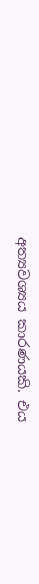අත්‍යවශ්‍යය කාරණයකි. එය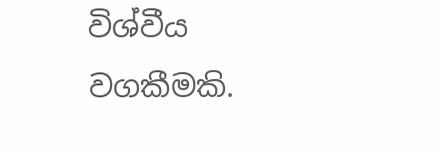විශ්වීය වගකීමකි.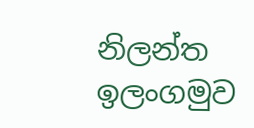නිලන්ත ඉලංගමුව